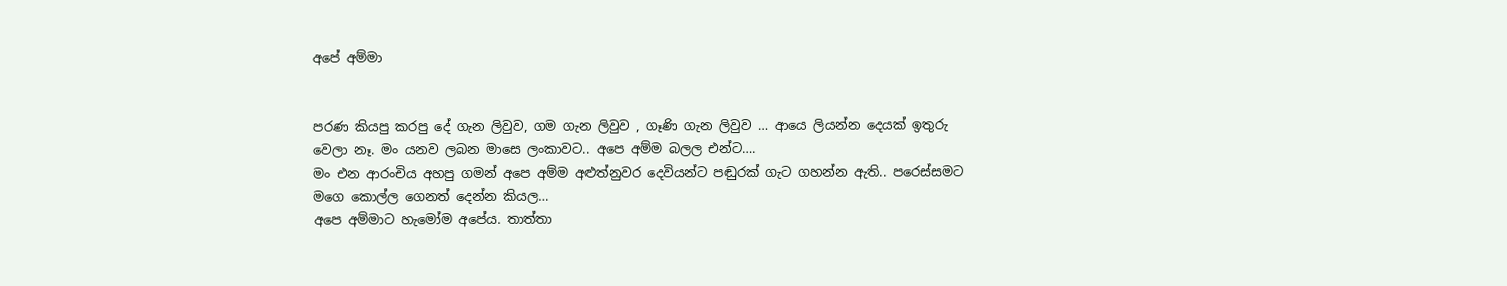අපේ අම්මා


පරණ කියපු කරපු දේ ගැන ලිවුව, ගම ගැන ලිවුව , ගෑණි ගැන ලිවුව … ආයෙ ලියන්න දෙයක් ඉතුරු වෙලා නෑ. මං යනව ලබන මාසෙ ලංකාවට.. අපෙ අම්ම බලල එන්ට….
මං එන ආරංචිය අහපු ගමන් අපෙ අම්ම අළුත්නුවර දෙවියන්ට පඬුරක් ගැට ගහන්න ඇති.. පරෙස්සමට මගෙ කොල්ල ගෙනත් දෙන්න කියල…
අපෙ අම්මාට හැමෝම අපේය. තාත්තා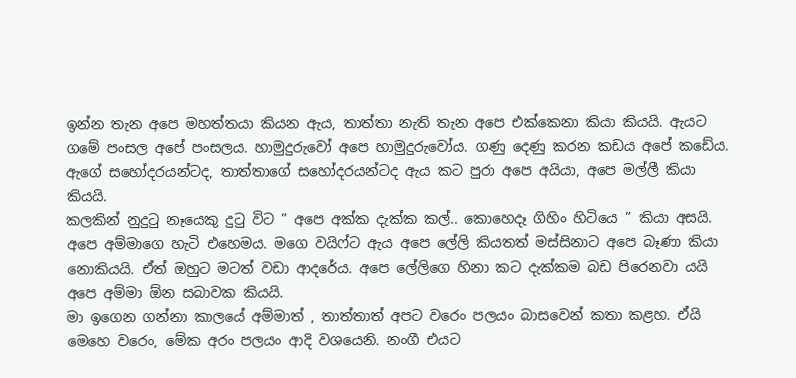ඉන්න තැන අපෙ මහත්තයා කියන ඇය, තාත්තා නැති තැන අපෙ එක්කෙනා කියා කියයි. ඇයට ගමේ පංසල අපේ පංසලය. හාමුදුරුවෝ අපෙ හාමුදුරුවෝය. ගණු දෙණු කරන කඩය අපේ කඩේය.
ඇගේ සහෝදරයන්ටද, තාත්තාගේ සහෝදරයන්ටද ඇය කට පුරා අපෙ අයියා, අපෙ මල්ලී කියා කියයි.
කලකින් නුදුටු නෑයෙකු දුටු විට ” අපෙ අක්ක දැක්ක කල්.. කොහෙදෑ ගිහිං හිටියෙ ” කියා අසයි. අපෙ අම්මාගෙ හැටි එහෙමය. මගෙ වයිෆ්ට ඇය අපෙ ලේලි කියතත් මස්සිනාට අපෙ බෑණා කියා නොකියයි. ඒත් ඔහුට මටත් වඩා ආදරේය. අපෙ ලේලිගෙ හිනා කට දැක්කම බඩ පිරෙනවා යයි අපෙ අම්මා ඕන සබාවක කියයි.
මා ඉගෙන ගන්නා කාලයේ අම්මාත් , තාත්තාත් අපට වරෙං පලයං බාසවෙන් කතා කළහ. ඒයි මෙහෙ වරෙං, මේක අරං පලයං ආදි වශයෙනි. නංගී එයට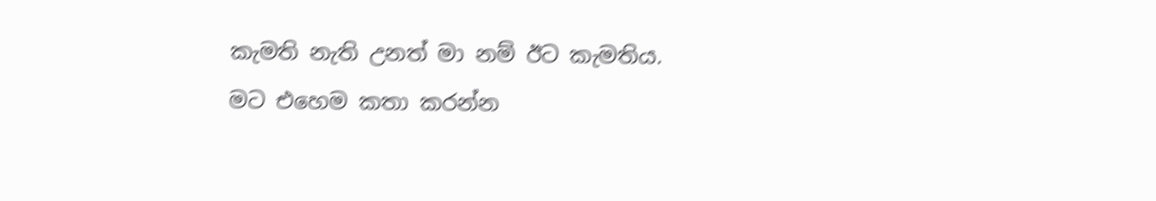කැමති නැති උනත් මා නම් ඊට කැමතිය.
මට එහෙම කතා කරන්න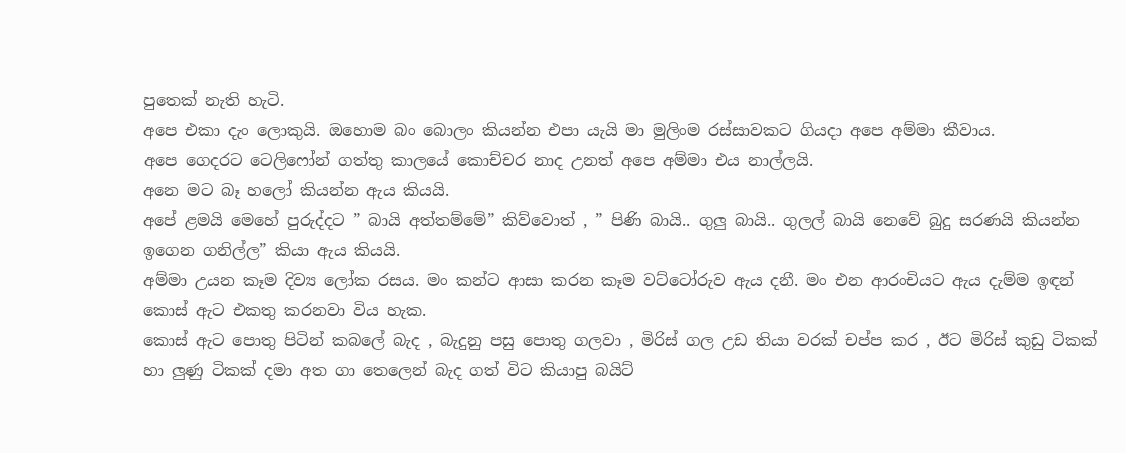පුතෙක් නැති හැටි.
අපෙ එකා දැං ලොකුයි. ඔහොම බං බොලං කියන්න එපා යැයි මා මුලිංම රස්සාවකට ගියදා අපෙ අම්මා කීවාය.
අපෙ ගෙදරට ටෙලිෆෝන් ගත්තු කාලයේ කොච්චර නාද උනත් අපෙ අම්මා එය නාල්ලයි.
අනෙ මට බෑ හලෝ කියන්න ඇය කියයි.
අපේ ළමයි මෙහේ පුරුද්දට ” බායි අත්තම්මේ” කිව්වොත් , ” පිණි බායි.. ගුලු බායි.. ගුලල් බායි නෙවේ බුදු සරණයි කියන්න ඉගෙන ගනිල්ල” කියා ඇය කියයි.
අම්මා උයන කෑම දිව්‍ය ලෝක රසය. මං කන්ට ආසා කරන කෑම වට්ටෝරුව ඇය දනී. මං එන ආරංචියට ඇය දැම්ම ඉඳන් කොස් ඇට එකතු කරනවා විය හැක.
කොස් ඇට පොතු පිටින් කබලේ බැද , බැදුනු පසු පොතු ගලවා , මිරිස් ගල උඩ තියා වරක් චප්ප කර , ඊට මිරිස් කුඩු ටිකක් හා ලුණු ටිකක් දමා අත ගා තෙලෙන් බැද ගත් විට කියාපු බයිට්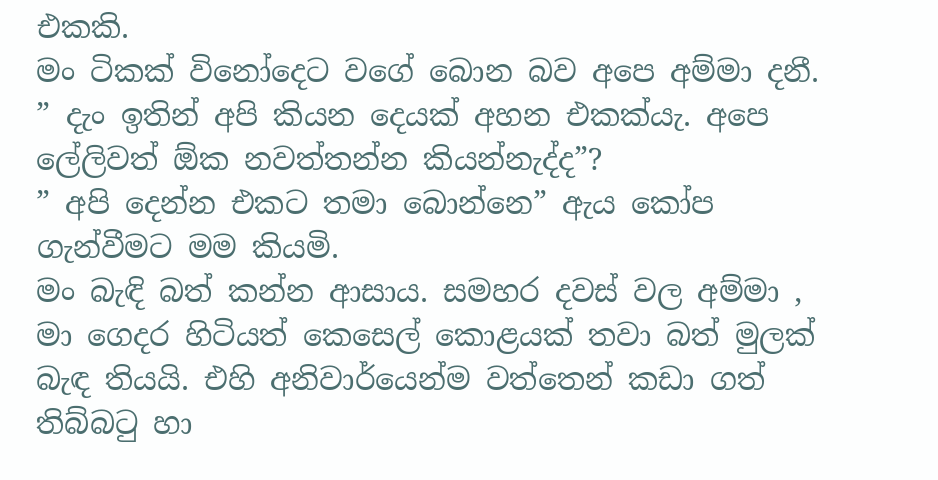එකකි.
මං ටිකක් විනෝදෙට වගේ බොන බව අපෙ අම්මා දනී.
” දැං ඉතින් අපි කියන දෙයක් අහන එකක්යැ. අපෙ ලේලිවත් ඕක නවත්තන්න කියන්නැද්ද”?
” අපි දෙන්න එකට තමා බොන්නෙ” ඇය කෝප ගැන්වීමට මම කියමි.
මං බැඳි බත් කන්න ආසාය. සමහර දවස් වල අම්මා , මා ගෙදර හිටියත් කෙසෙල් කොළයක් තවා බත් මුලක් බැඳ තියයි. එහි අනිවාර්යෙන්ම වත්තෙන් කඩා ගත් තිබ්බටු හා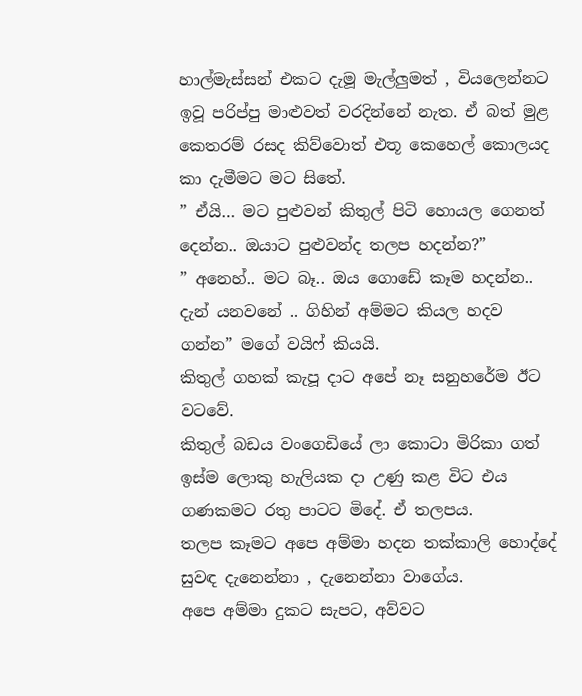හාල්මැස්සන් එකට දැමූ මැල්ලුමත් , වියලෙන්නට ඉවූ පරිප්පු මාළුවත් වරදින්නේ නැත. ඒ බත් මුළ කෙතරම් රසද කිව්වොත් එතූ කෙහෙල් කොලයද කා දැමීමට මට සිතේ.
” ඒයි… මට පුළුවන් කිතුල් පිටි හොයල ගෙනත් දෙන්න.. ඔයාට පුළුවන්ද තලප හදන්න?”
” අනෙහ්.. මට බෑ.. ඔය ගොඩේ කෑම හදන්න.. දැන් යනවනේ .. ගිහින් අම්මට කියල හදව ගන්න” මගේ වයිෆ් කියයි.
කිතුල් ගහක් කැපූ දාට අපේ නෑ සනුහරේම ඊට වටවේ.
කිතුල් බඩය වංගෙඩියේ ලා කොටා මිරිකා ගත් ඉස්ම ලොකු හැලියක දා උණු කළ විට එය ගණකමට රතු පාටට මිදේ. ඒ තලපය.
තලප කෑමට අපෙ අම්මා හදන තක්කාලි හොද්දේ සුවඳ දැනෙන්නා , දැනෙන්නා වාගේය.
අපෙ අම්මා දුකට සැපට, අව්වට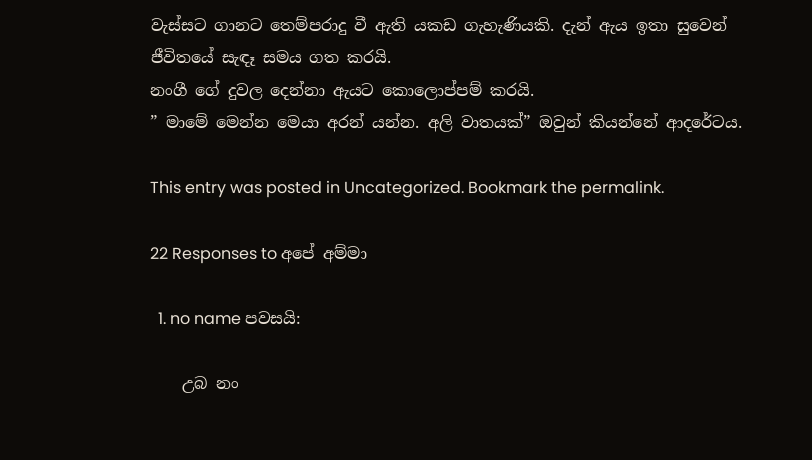වැස්සට ගානට තෙම්පරාදු වී ඇති යකඩ ගැහැණියකි. දැන් ඇය ඉතා සුවෙන් ජීවිතයේ සැඳෑ සමය ගත කරයි.
නංගී ගේ දුවල දෙන්නා ඇයට කොලොප්පම් කරයි.
” මාමේ මෙන්න මෙයා අරන් යන්න. අලි වාතයක්” ඔවුන් කියන්නේ ආදරේටය.

This entry was posted in Uncategorized. Bookmark the permalink.

22 Responses to අපේ අම්මා

  1. no name පවසයි:

    උබ නං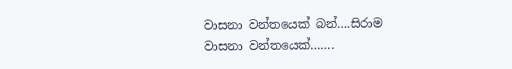වාසනා වන්තයෙක් බන්….සිරාම වාසනා වන්තයෙක්…….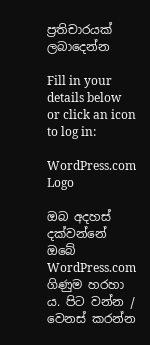ප්‍රතිචාරයක් ලබාදෙන්න

Fill in your details below or click an icon to log in:

WordPress.com Logo

ඔබ අදහස් දක්වන්නේ ඔබේ WordPress.com ගිණුම හරහා ය. පිට වන්න /  වෙනස් කරන්න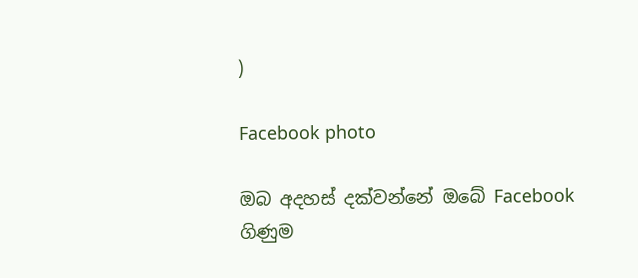)

Facebook photo

ඔබ අදහස් දක්වන්නේ ඔබේ Facebook ගිණුම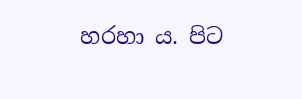හරහා ය. පිට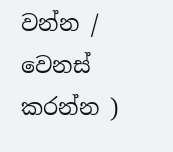වන්න /  වෙනස් කරන්න )